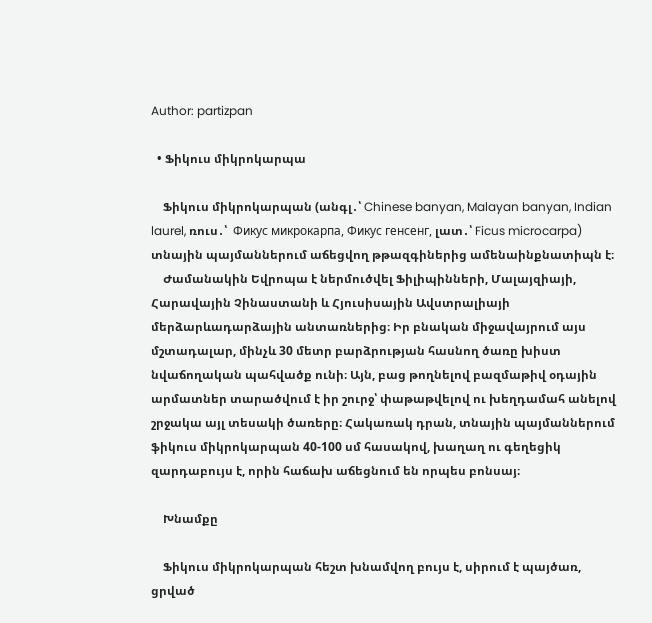Author: partizpan

  • Ֆիկուս միկրոկարպա

    Ֆիկուս միկրոկարպան (անգլ․՝ Chinese banyan, Malayan banyan, Indian laurel, ռուս․՝  Фикус микрокарпа, Фикус генсенг, լատ․՝ Ficus microcarpa) տնային պայմաններում աճեցվող թթազգիներից ամենաինքնատիպն է։
    Ժամանակին Եվրոպա է ներմուծվել Ֆիլիպինների, Մալայզիայի, Հարավային Չինաստանի և Հյուսիսային Ավստրալիայի մերձարևադարձային անտառներից։ Իր բնական միջավայրում այս մշտադալար, մինչև 30 մետր բարձրության հասնող ծառը խիստ նվաճողական պահվածք ունի։ Այն, բաց թողնելով բազմաթիվ օդային արմատներ տարածվում է իր շուրջ՝ փաթաթվելով ու խեղդամահ անելով շրջակա այլ տեսակի ծառերը։ Հակառակ դրան, տնային պայմաններում ֆիկուս միկրոկարպան 40-100 սմ հասակով, խաղաղ ու գեղեցիկ զարդաբույս է, որին հաճախ աճեցնում են որպես բոնսայ։

    Խնամքը

    Ֆիկուս միկրոկարպան հեշտ խնամվող բույս է, սիրում է պայծառ, ցրված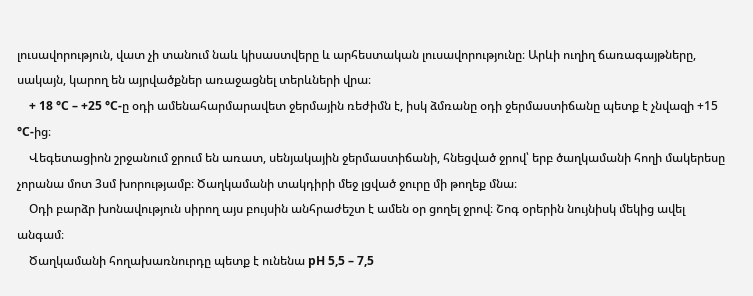լուսավորություն, վատ չի տանում նաև կիսաստվերը և արհեստական լուսավորությունը։ Արևի ուղիղ ճառագայթները, սակայն, կարող են այրվածքներ առաջացնել տերևների վրա։
    + 18 °С – +25 °С-ը օդի ամենահարմարավետ ջերմային ռեժիմն է, իսկ ձմռանը օդի ջերմաստիճանը պետք է չնվազի +15 °С-ից։
    Վեգետացիոն շրջանում ջրում են առատ, սենյակային ջերմաստիճանի, հնեցված ջրով՝ երբ ծաղկամանի հողի մակերեսը չորանա մոտ 3սմ խորությամբ։ Ծաղկամանի տակդիրի մեջ լցված ջուրը մի թողեք մնա։
    Օդի բարձր խոնավություն սիրող այս բույսին անհրաժեշտ է ամեն օր ցողել ջրով։ Շոգ օրերին նույնիսկ մեկից ավել անգամ։
    Ծաղկամանի հողախառնուրդը պետք է ունենա рН 5,5 – 7,5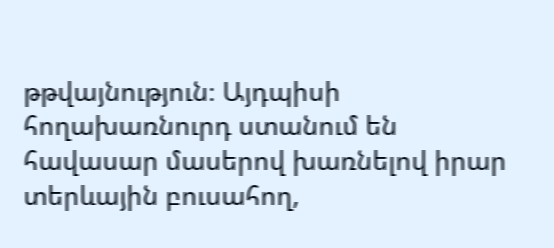թթվայնություն։ Այդպիսի հողախառնուրդ ստանում են հավասար մասերով խառնելով իրար տերևային բուսահող,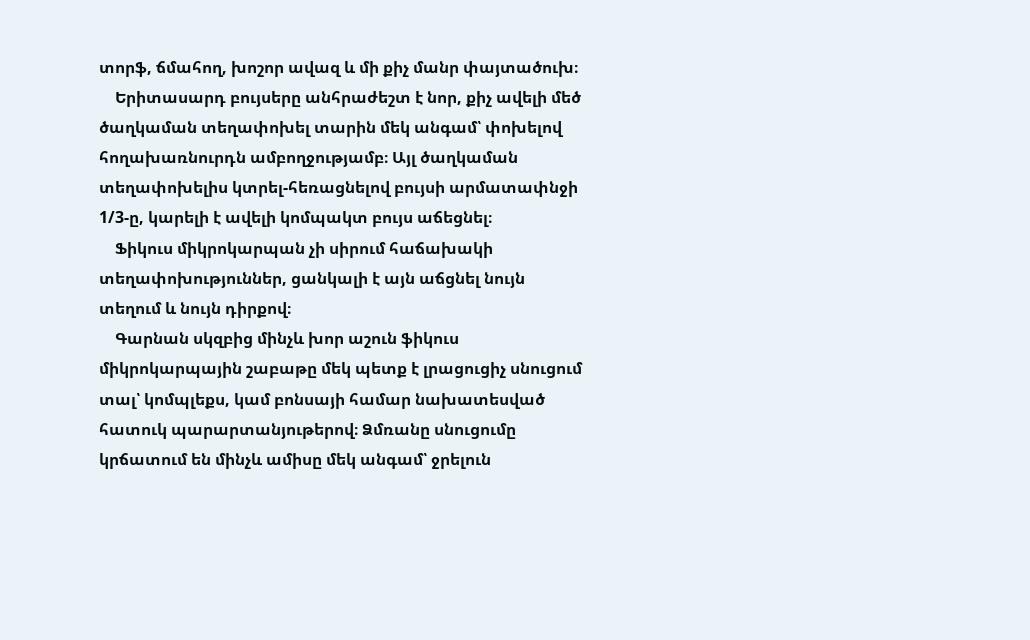տորֆ, ճմահող, խոշոր ավազ և մի քիչ մանր փայտածուխ։
    Երիտասարդ բույսերը անհրաժեշտ է նոր, քիչ ավելի մեծ ծաղկաման տեղափոխել տարին մեկ անգամ՝ փոխելով հողախառնուրդն ամբողջությամբ։ Այլ ծաղկաման տեղափոխելիս կտրել-հեռացնելով բույսի արմատափնջի 1/3-ը, կարելի է ավելի կոմպակտ բույս աճեցնել։
    Ֆիկուս միկրոկարպան չի սիրում հաճախակի տեղափոխություններ, ցանկալի է այն աճցնել նույն տեղում և նույն դիրքով։
    Գարնան սկզբից մինչև խոր աշուն ֆիկուս միկրոկարպային շաբաթը մեկ պետք է լրացուցիչ սնուցում տալ՝ կոմպլեքս, կամ բոնսայի համար նախատեսված հատուկ պարարտանյութերով։ Ձմռանը սնուցումը կրճատում են մինչև ամիսը մեկ անգամ՝ ջրելուն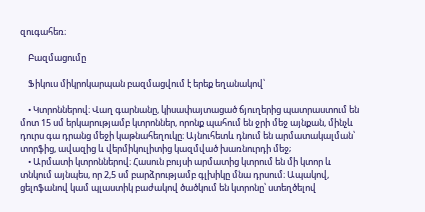զուգահեռ։

    Բազմացումը

    Ֆիկուս միկրոկարպան բազմացվում է երեք եղանակով՝

    • Կտրոններով։ Վաղ գարնանը, կիսափայտացած ճյուղերից պատրաստում են մոտ 15 սմ երկարությամբ կտրոններ, որոնք պահում են ջրի մեջ այնքան, մինչև դուրս գա դրանց մեջի կաթնահեղուկը։ Այնուհետև դնում են արմատակալման՝ տորֆից, ավազից և վերմիկուլիտից կազմված խառնուրդի մեջ;
    • Արմատի կտրոններով։ Հասուն բույսի արմատից կտրում են մի կտոր և տնկում այնպես, որ 2,5 սմ բարձրությամբ գլխիկը մնա դրսում։ Ապակով, ցելոֆանով կամ պլաստիկ բաժակով ծածկում են կտրոնը՝ ստեղծելով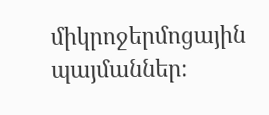միկրոջերմոցային պայմաններ։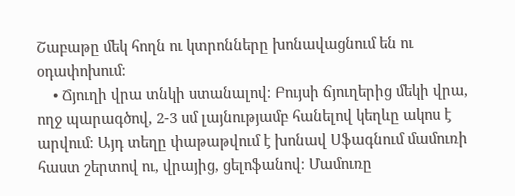Շաբաթը մեկ հողն ու կտրոնները խոնավացնում են ու օդափոխում։
    • Ճյուղի վրա տնկի ստանալով։ Բույսի ճյուղերից մեկի վրա, ողջ պարագծով, 2-3 սմ լայնությամբ հանելով կեղևը ակոս է արվում։ Այդ տեղը փաթաթվում է խոնավ Սֆագնում մամուռի հաստ շերտով ու, վրայից, ցելոֆանով։ Մամուռը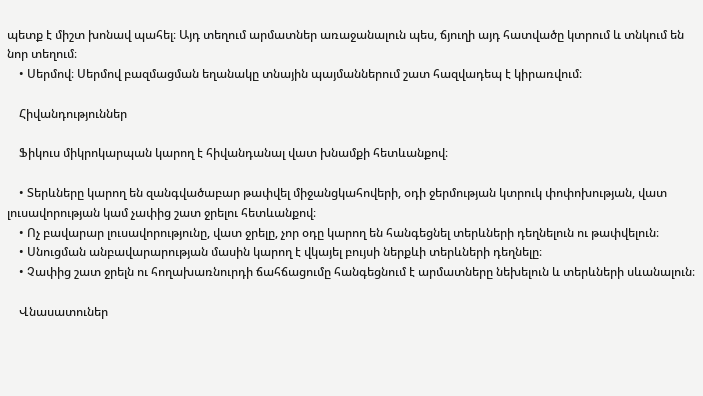պետք է միշտ խոնավ պահել։ Այդ տեղում արմատներ առաջանալուն պես, ճյուղի այդ հատվածը կտրում և տնկում են նոր տեղում։
    • Սերմով։ Սերմով բազմացման եղանակը տնային պայմաններում շատ հազվադեպ է կիրառվում։

    Հիվանդություններ

    Ֆիկուս միկրոկարպան կարող է հիվանդանալ վատ խնամքի հետևանքով։

    • Տերևները կարող են զանգվածաբար թափվել միջանցկահովերի, օդի ջերմության կտրուկ փոփոխության, վատ լուսավորության կամ չափից շատ ջրելու հետևանքով։
    • Ոչ բավարար լուսավորությունը, վատ ջրելը, չոր օդը կարող են հանգեցնել տերևների դեղնելուն ու թափվելուն։
    • Սնուցման անբավարարության մասին կարող է վկայել բույսի ներքևի տերևների դեղնելը։
    • Չափից շատ ջրելն ու հողախառնուրդի ճահճացումը հանգեցնում է արմատները նեխելուն և տերևների սևանալուն։

    Վնասատուներ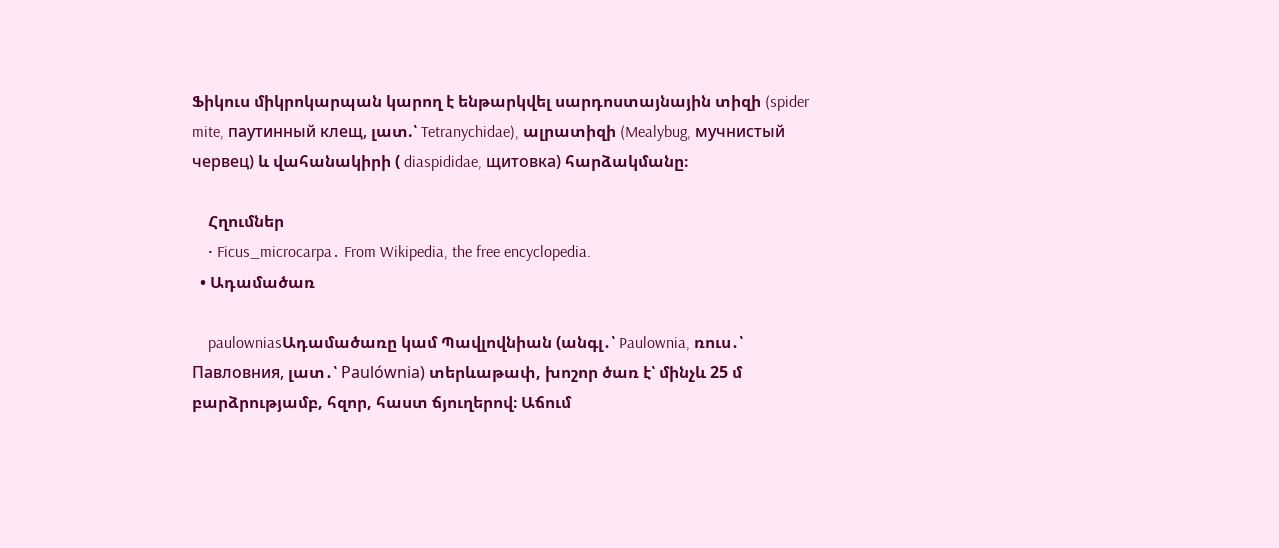Ֆիկուս միկրոկարպան կարող է ենթարկվել սարդոստայնային տիզի (spider mite, паутинный клещ, լատ.՝ Tetranychidae), ալրատիզի (Mealybug, мучнистый червец) և վահանակիրի ( diaspididae, щитовка) հարձակմանը։

    Հղումներ
    • Ficus_microcarpa․ From Wikipedia, the free encyclopedia.
  • Ադամածառ

    paulowniasԱդամածառը կամ Պավլովնիան (անգլ․՝ Paulownia, ռուս․՝ Павловния, լատ․՝ Paulównia) տերևաթափ, խոշոր ծառ է՝ մինչև 25 մ բարձրությամբ, հզոր, հաստ ճյուղերով։ Աճում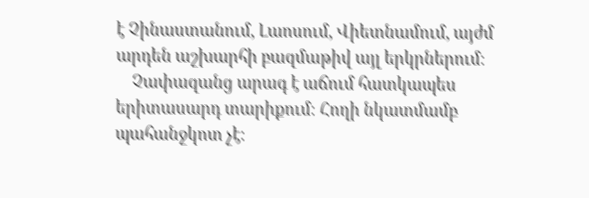է Չինաստանում, Լաոսում, Վիետնամում, այժմ արդեն աշխարհի բազմաթիվ այլ երկրներում։
    Չափազանց արագ է աճում հատկապես երիտասարդ տարիքում։ Հողի նկատմամբ պահանջկոտ չէ։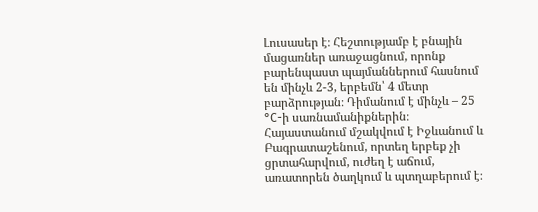Լուսասեր է։ Հեշտությամբ է բնային մացառներ առաջացնում, որոնք բարենպաստ պայմաններում հասնում են մինչև 2-3, երբեմն՝ 4 մետր բարձրության։ Դիմանում է մինչև – 25 °C-ի սառնամանիքներին։ Հայաստանում մշակվում է Իջևանում և Բագրատաշենում, որտեղ երբեք չի ցրտահարվում, ուժեղ է աճում, առատորեն ծաղկում և պտղաբերում է։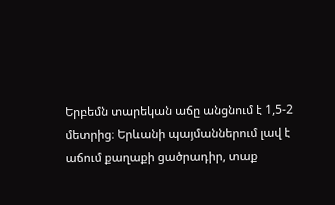Երբեմն տարեկան աճը անցնում է 1,5-2 մետրից։ Երևանի պայմաններում լավ է աճում քաղաքի ցածրադիր, տաք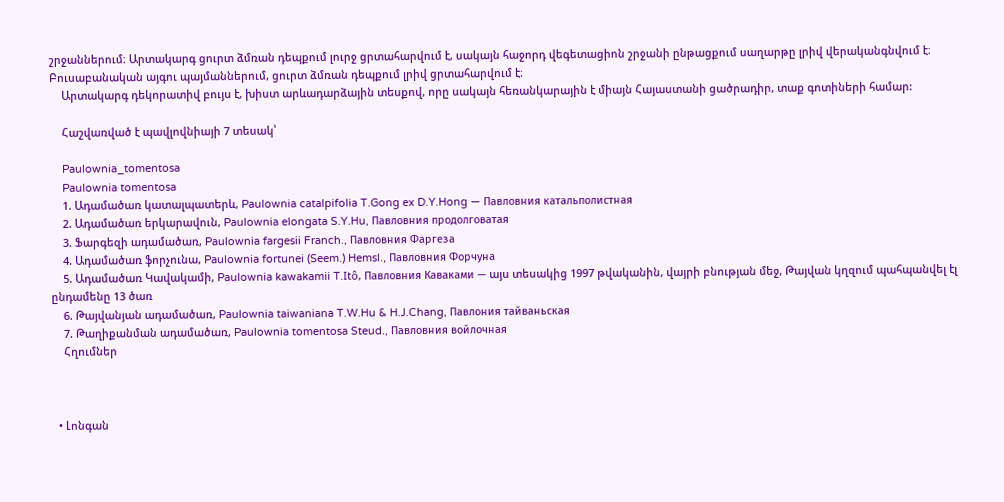շրջաններում։ Արտակարգ ցուրտ ձմռան դեպքում լուրջ ցրտահարվում է, սակայն հաջորդ վեգետացիոն շրջանի ընթացքում սաղարթը լրիվ վերականգնվում է։ Բուսաբանական այգու պայմաններում, ցուրտ ձմռան դեպքում լրիվ ցրտահարվում է։
    Արտակարգ դեկորատիվ բույս է, խիստ արևադարձային տեսքով, որը սակայն հեռանկարային է միայն Հայաստանի ցածրադիր, տաք գոտիների համար:

    Հաշվառված է պավլովնիայի 7 տեսակ՝

    Paulownia_tomentosa
    Paulownia tomentosa
    1. Ադամածառ կատալպատերև, Paulownia catalpifolia T.Gong ex D.Y.Hong — Павловния катальполистная
    2. Ադամածառ երկարավուն, Paulownia elongata S.Y.Hu, Павловния продолговатая
    3. Ֆարգեզի ադամածառ, Paulownia fargesii Franch., Павловния Фаргеза
    4. Ադամածառ ֆորչունա, Paulownia fortunei (Seem.) Hemsl., Павловния Форчуна
    5. Ադամածառ Կավակամի, Paulownia kawakamii T.Itô, Павловния Каваками — այս տեսակից 1997 թվականին, վայրի բնության մեջ, Թայվան կղզում պահպանվել էլ ընդամենը 13 ծառ
    6. Թայվանյան ադամածառ, Paulownia taiwaniana T.W.Hu & H.J.Chang, Павлония тайваньская
    7. Թաղիքանման ադամածառ, Paulownia tomentosa Steud., Павловния войлочная
    Հղումներ



  • Լոնգան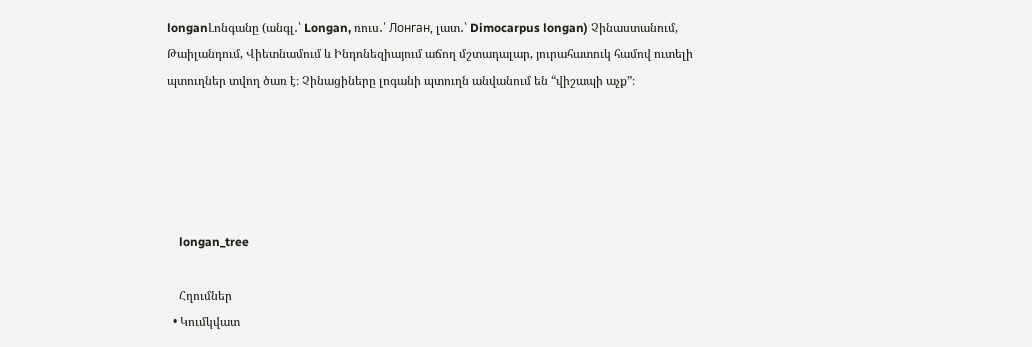longanԼոնգանը (անգլ․՝ Longan, ռուս․՝ Лонган, լատ․՝ Dimocarpus longan) Չինաստանում, Թաիլանդում, Վիետնամում և Ինդոնեզիայում աճող մշտադալար, յուրահատուկ համով ուտելի պտուղներ տվող ծառ է։ Չինացիները լոգանի պտուղն անվանում են “վիշապի աչք”։





    longan_tree

    Հղումներ
  • Կումկվատ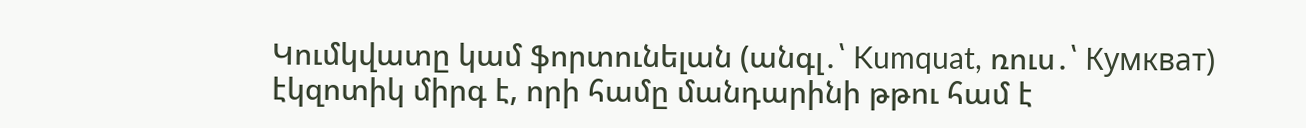Կումկվատը կամ ֆորտունելան (անգլ․՝ Kumquat, ռուս․՝ Кумкват)  էկզոտիկ միրգ է, որի համը մանդարինի թթու համ է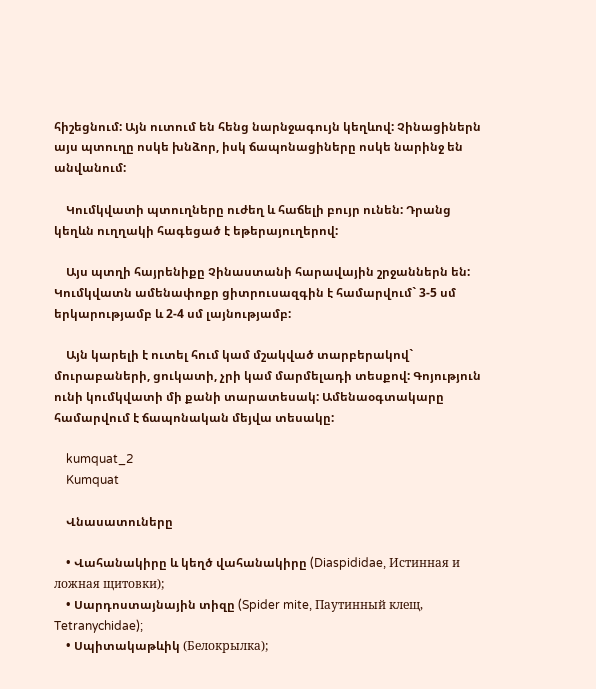հիշեցնում: Այն ուտում են հենց նարնջագույն կեղևով: Չինացիներն այս պտուղը ոսկե խնձոր, իսկ ճապոնացիները ոսկե նարինջ են անվանում:

    Կումկվատի պտուղները ուժեղ և հաճելի բույր ունեն: Դրանց կեղևն ուղղակի հագեցած է եթերայուղերով:

    Այս պտղի հայրենիքը Չինաստանի հարավային շրջաններն են: Կումկվատն ամենափոքր ցիտրուսազգին է համարվում` 3-5 սմ երկարությամբ և 2-4 սմ լայնությամբ:

    Այն կարելի է ուտել հում կամ մշակված տարբերակով` մուրաբաների, ցուկատի, չրի կամ մարմելադի տեսքով: Գոյություն ունի կումկվատի մի քանի տարատեսակ: Ամենաօգտակարը համարվում է ճապոնական մեյվա տեսակը:

    kumquat_2
    Kumquat

    Վնասատուները

    • Վահանակիրը և կեղծ վահանակիրը (Diaspididae, Истинная и ложная щитовки);
    • Սարդոստայնային տիզը (Spider mite, Паутинный клещ, Tetranychidae);
    • Սպիտակաթևիկ (Белокрылка);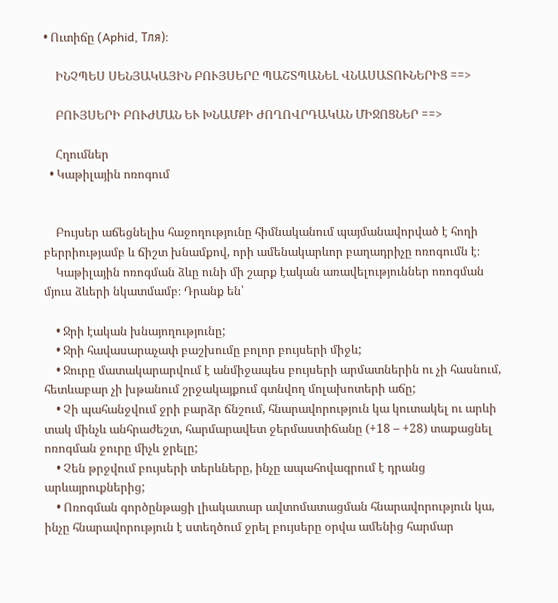• Ուտիճը (Aphid, Тля)։

    ԻՆՉՊԵՍ ՍԵՆՅԱԿԱՅԻՆ ԲՈՒՅՍԵՐԸ ՊԱՇՏՊԱՆԵԼ ՎՆԱՍԱՏՈՒՆԵՐԻՑ ==>

    ԲՈՒՅՍԵՐԻ ԲՈՒԺՄԱՆ ԵՒ ԽՆԱՄՔԻ ԺՈՂՈՎՐԴԱԿԱՆ ՄԻՋՈՑՆԵՐ ==>

    Հղումներ
  • Կաթիլային ոռոգում


    Բույսեր աճեցնելիս հաջողությունը հիմնականում պայմանավորված է հողի բերրիությամբ և ճիշտ խնամքով, որի ամենակարևոր բաղադրիչը ոռոգումն է։
    Կաթիլային ոռոգման ձևը ունի մի շարք էական առավելություններ ոռոգման մյուս ձևերի նկատմամբ։ Դրանք են՝

    • Ջրի էական խնայողությունը;
    • Ջրի հավասարաչափ բաշխումը բոլոր բույսերի միջև;
    • Ջուրը մատակարարվում է անմիջապես բույսերի արմատներին ու չի հասնում, հետևաբար չի խթանում շրջակայքում գտնվող մոլախոտերի աճը;
    • Չի պահանջվում ջրի բարձր ճնշում, հնարավորություն կա կուտակել ու արևի տակ մինչև անհրաժեշտ, հարմարավետ ջերմաստիճանը (+18 – +28) տաքացնել ոռոգման ջուրը միչև ջրելը;
    • Չեն թրջվում բույսերի տերևները, ինչը ապահովագրում է դրանց արևայրուքներից;
    • Ոռոգման գործընթացի լիակատար ավտոմատացման հնարավորություն կա, ինչը հնարավորություն է ստեղծում ջրել բույսերը օրվա ամենից հարմար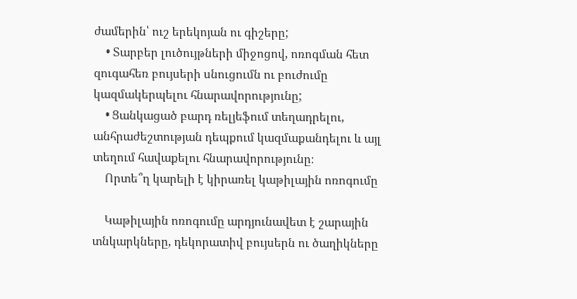ժամերին՝ ուշ երեկոյան ու գիշերը;
    • Տարբեր լուծույթների միջոցով, ոռոգման հետ զուգահեռ բույսերի սնուցումն ու բուժումը կազմակերպելու հնարավորությունը;
    • Ցանկացած բարդ ռելյեֆում տեղադրելու, անհրաժեշտության դեպքում կազմաքանդելու և այլ տեղում հավաքելու հնարավորությունը։
    Որտե՞ղ կարելի է կիրառել կաթիլային ոռոգումը

    Կաթիլային ոռոգումը արդյունավետ է շարային տնկարկները, դեկորատիվ բույսերն ու ծաղիկները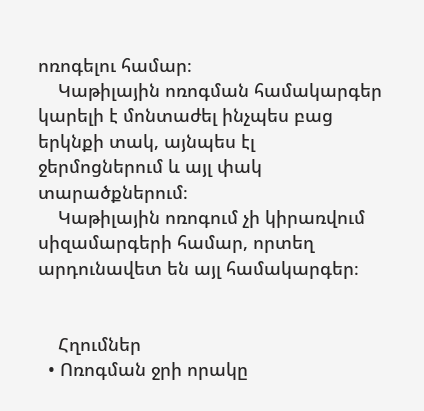ոռոգելու համար։
    Կաթիլային ոռոգման համակարգեր կարելի է մոնտաժել ինչպես բաց երկնքի տակ, այնպես էլ ջերմոցներում և այլ փակ տարածքներում։
    Կաթիլային ոռոգում չի կիրառվում սիզամարգերի համար, որտեղ արդունավետ են այլ համակարգեր։


    Հղումներ
  • Ոռոգման ջրի որակը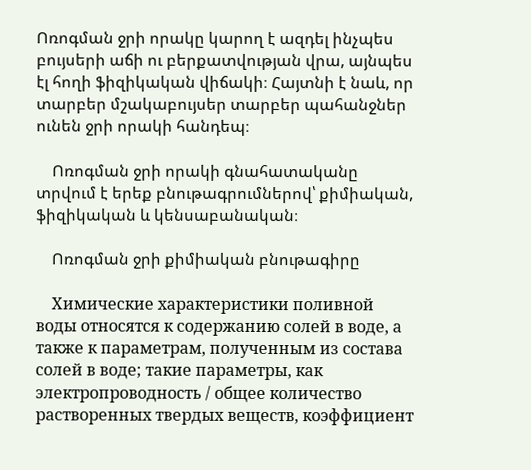Ոռոգման ջրի որակը կարող է ազդել ինչպես բույսերի աճի ու բերքատվության վրա, այնպես էլ հողի ֆիզիկական վիճակի։ Հայտնի է նաև, որ տարբեր մշակաբույսեր տարբեր պահանջներ ունեն ջրի որակի հանդեպ։

    Ոռոգման ջրի որակի գնահատականը տրվում է երեք բնութագրումներով՝ քիմիական, ֆիզիկական և կենսաբանական։

    Ոռոգման ջրի քիմիական բնութագիրը

    Химические характеристики поливной воды относятся к содержанию солей в воде, а также к параметрам, полученным из состава солей в воде; такие параметры, как электропроводность / общее количество растворенных твердых веществ, коэффициент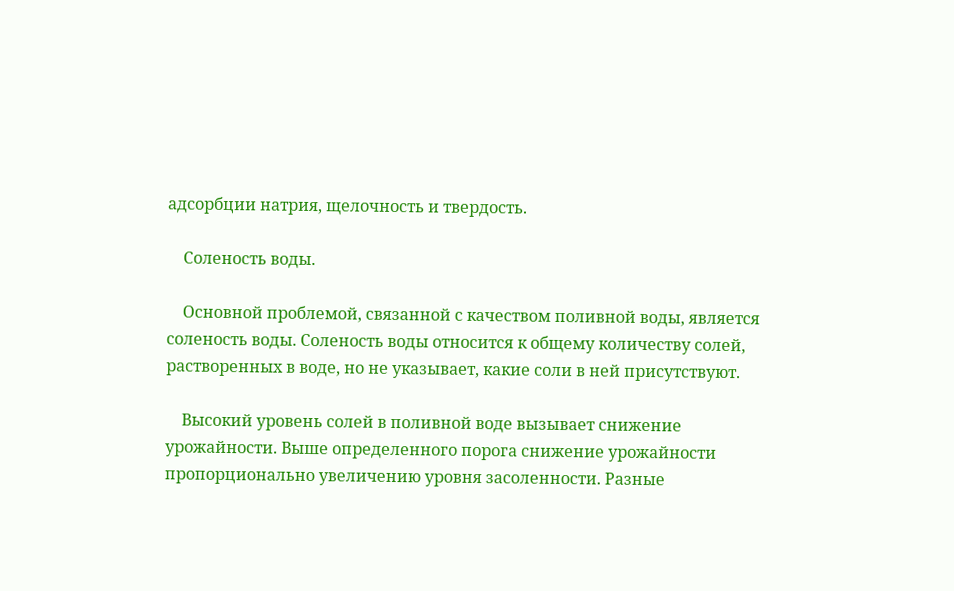адсорбции натрия, щелочность и твердость.

    Соленость воды.

    Основной проблемой, связанной с качеством поливной воды, является соленость воды. Соленость воды относится к общему количеству солей, растворенных в воде, но не указывает, какие соли в ней присутствуют.

    Высокий уровень солей в поливной воде вызывает снижение урожайности. Выше определенного порога снижение урожайности пропорционально увеличению уровня засоленности. Разные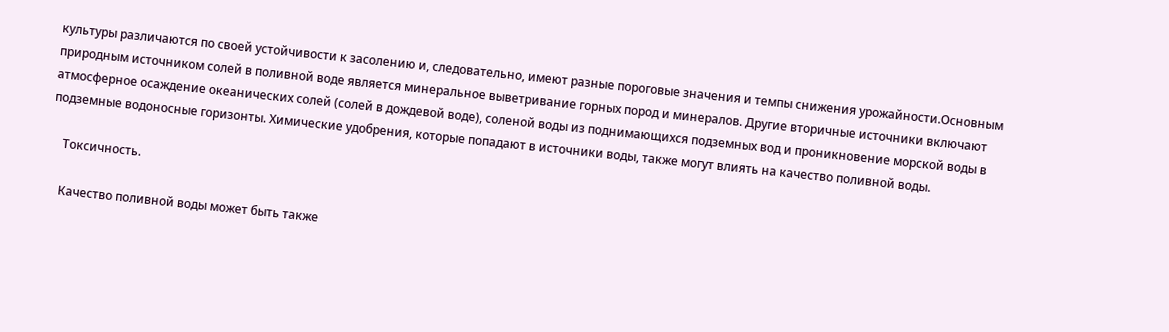культуры различаются по своей устойчивости к засолению и, следовательно, имеют разные пороговые значения и темпы снижения урожайности.Основным природным источником солей в поливной воде является минеральное выветривание горных пород и минералов. Другие вторичные источники включают атмосферное осаждение океанических солей (солей в дождевой воде), соленой воды из поднимающихся подземных вод и проникновение морской воды в подземные водоносные горизонты. Химические удобрения, которые попадают в источники воды, также могут влиять на качество поливной воды.

    Токсичность.

    Качество поливной воды может быть также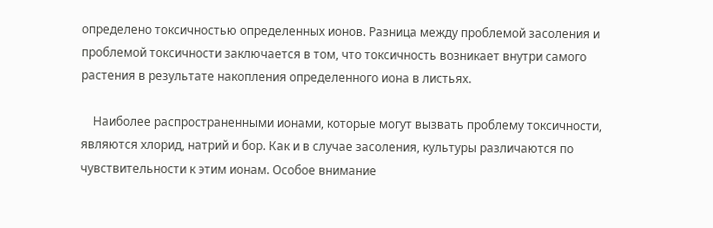определено токсичностью определенных ионов. Разница между проблемой засоления и проблемой токсичности заключается в том, что токсичность возникает внутри самого растения в результате накопления определенного иона в листьях.

    Наиболее распространенными ионами, которые могут вызвать проблему токсичности, являются хлорид, натрий и бор. Как и в случае засоления, культуры различаются по чувствительности к этим ионам. Особое внимание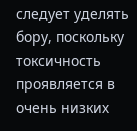следует уделять бору, поскольку токсичность проявляется в очень низких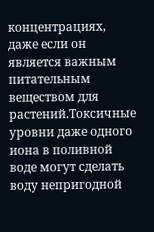концентрациях, даже если он является важным питательным веществом для растений.Токсичные уровни даже одного иона в поливной воде могут сделать воду непригодной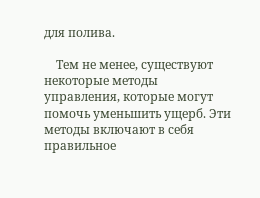для полива.

    Тем не менее, существуют некоторые методы управления, которые могут помочь уменьшить ущерб. Эти методы включают в себя правильное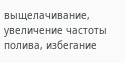выщелачивание, увеличение частоты полива, избегание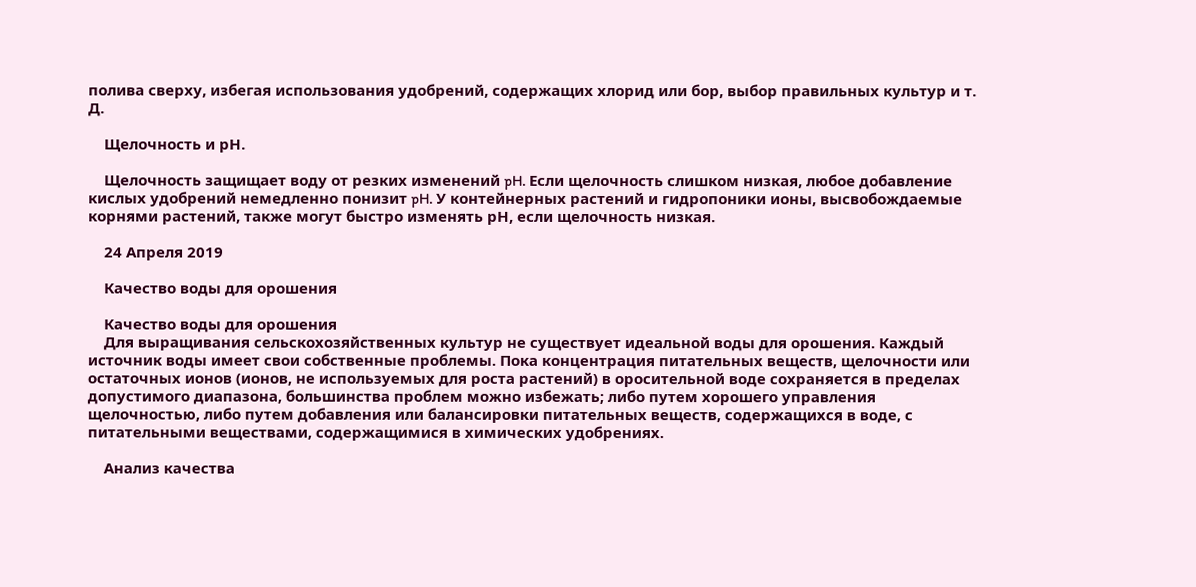полива сверху, избегая использования удобрений, содержащих хлорид или бор, выбор правильных культур и т. Д.

    Щелочность и рН.

    Щелочность защищает воду от резких изменений pH. Если щелочность слишком низкая, любое добавление кислых удобрений немедленно понизит pH. У контейнерных растений и гидропоники ионы, высвобождаемые корнями растений, также могут быстро изменять рН, если щелочность низкая.

    24 Апреля 2019

    Качество воды для орошения

    Качество воды для орошения
    Для выращивания сельскохозяйственных культур не существует идеальной воды для орошения. Каждый источник воды имеет свои собственные проблемы. Пока концентрация питательных веществ, щелочности или остаточных ионов (ионов, не используемых для роста растений) в оросительной воде сохраняется в пределах допустимого диапазона, большинства проблем можно избежать; либо путем хорошего управления щелочностью, либо путем добавления или балансировки питательных веществ, содержащихся в воде, с питательными веществами, содержащимися в химических удобрениях.

    Анализ качества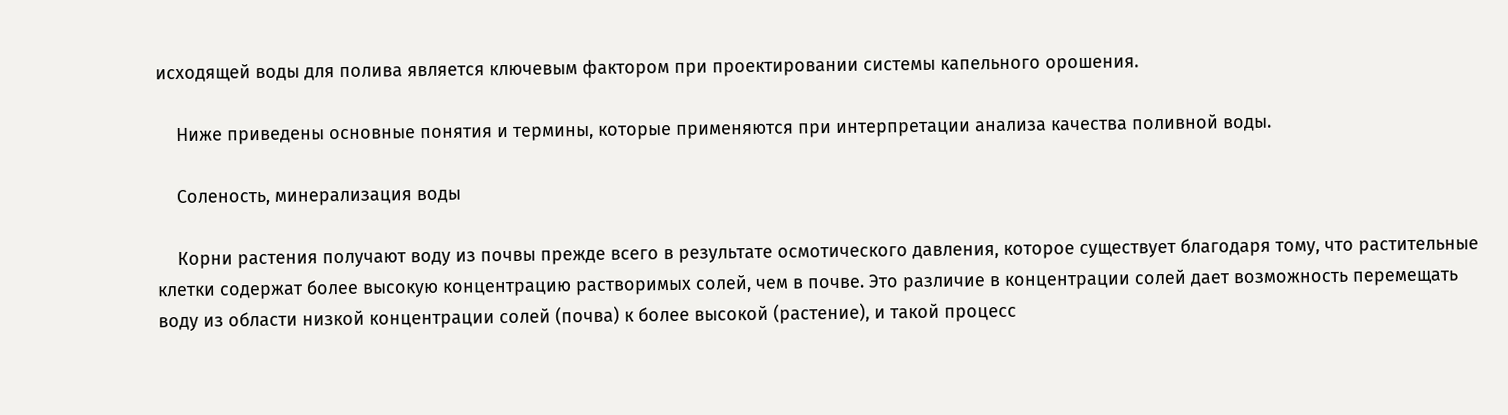исходящей воды для полива является ключевым фактором при проектировании системы капельного орошения.

    Ниже приведены основные понятия и термины, которые применяются при интерпретации анализа качества поливной воды.

    Соленость, минерализация воды

    Корни растения получают воду из почвы прежде всего в результате осмотического давления, которое существует благодаря тому, что растительные клетки содержат более высокую концентрацию растворимых солей, чем в почве. Это различие в концентрации солей дает возможность перемещать воду из области низкой концентрации солей (почва) к более высокой (растение), и такой процесс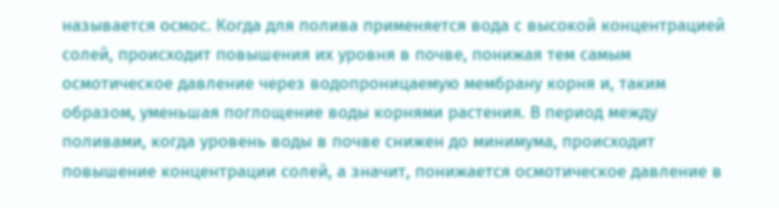называется осмос. Когда для полива применяется вода с высокой концентрацией солей, происходит повышения их уровня в почве, понижая тем самым осмотическое давление через водопроницаемую мембрану корня и, таким образом, уменьшая поглощение воды корнями растения. В период между поливами, когда уровень воды в почве снижен до минимума, происходит повышение концентрации солей, а значит, понижается осмотическое давление в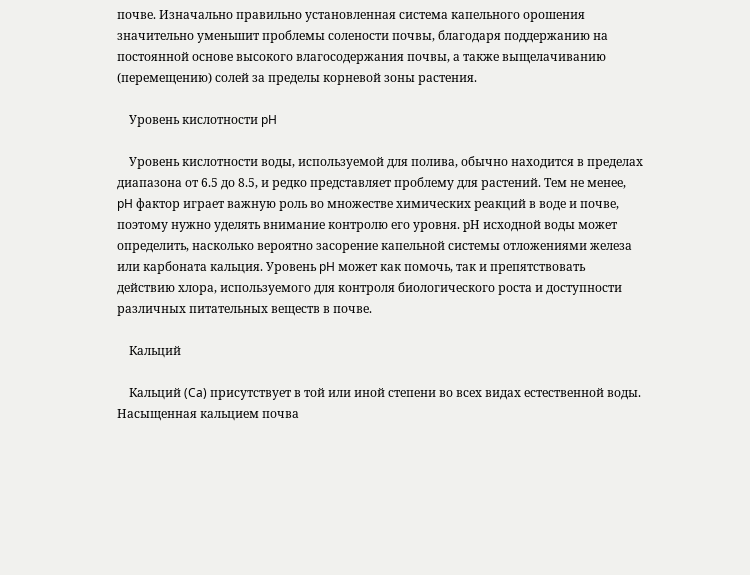почве. Изначально правильно установленная система капельного орошения значительно уменьшит проблемы солености почвы, благодаря поддержанию на постоянной основе высокого влагосодержания почвы, а также выщелачиванию (перемещению) солей за пределы корневой зоны растения.

    Уровень кислотности pH

    Уровень кислотности воды, используемой для полива, обычно находится в пределах диапазона от 6.5 до 8.5, и редко представляет проблему для растений. Тем не менее, pH фактор играет важную роль во множестве химических реакций в воде и почве, поэтому нужно уделять внимание контролю его уровня. pН исходной воды может определить, насколько вероятно засорение капельной системы отложениями железа или карбоната кальция. Уровень pH может как помочь, так и препятствовать действию хлора, используемого для контроля биологического роста и доступности различных питательных веществ в почве.

    Кальций

    Кальций (Ca) присутствует в той или иной степени во всех видах естественной воды. Насыщенная кальцием почва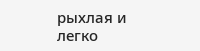рыхлая и легко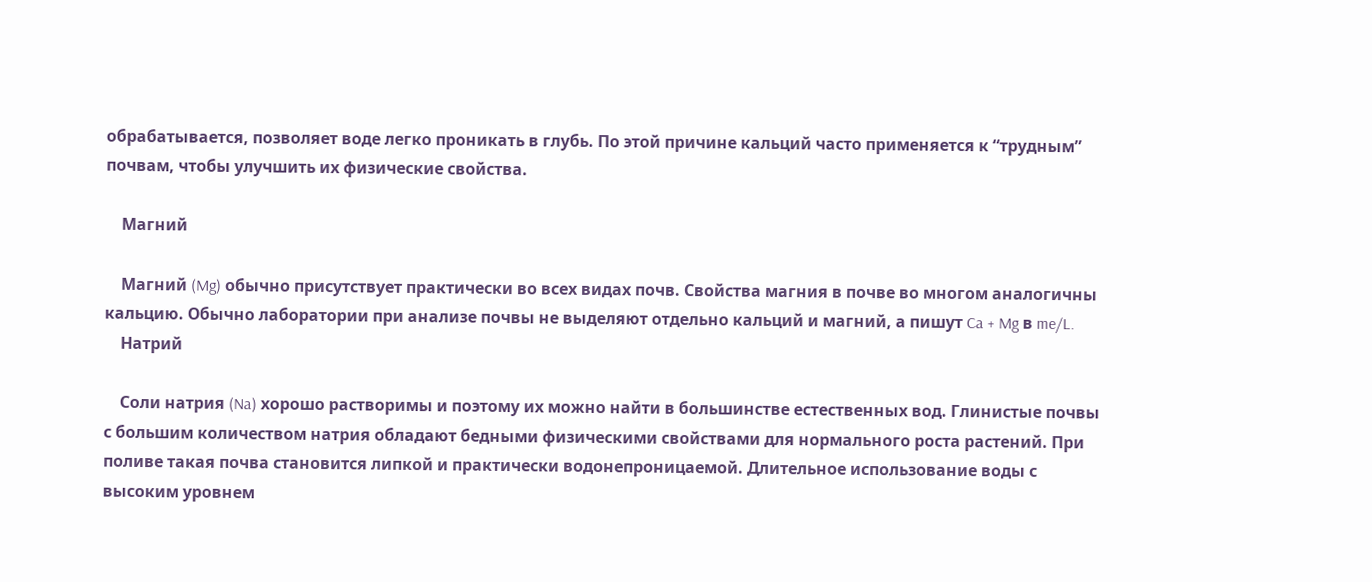обрабатывается, позволяет воде легко проникать в глубь. По этой причине кальций часто применяется к “трудным” почвам, чтобы улучшить их физические свойства.

    Магний

    Магний (Mg) обычно присутствует практически во всех видах почв. Свойства магния в почве во многом аналогичны кальцию. Обычно лаборатории при анализе почвы не выделяют отдельно кальций и магний, а пишут Ca + Mg в me/L.
    Натрий

    Соли натрия (Na) хорошо растворимы и поэтому их можно найти в большинстве естественных вод. Глинистые почвы с большим количеством натрия обладают бедными физическими свойствами для нормального роста растений. При поливе такая почва становится липкой и практически водонепроницаемой. Длительное использование воды с высоким уровнем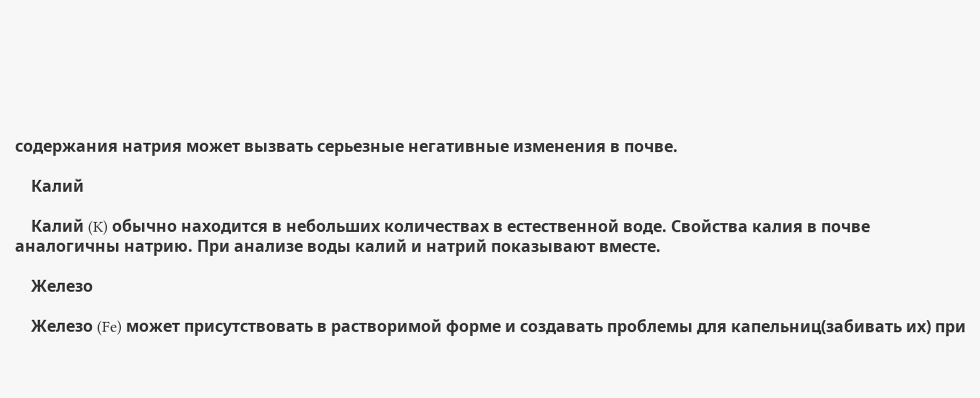содержания натрия может вызвать серьезные негативные изменения в почве.

    Калий

    Калий (K) обычно находится в небольших количествах в естественной воде. Свойства калия в почве аналогичны натрию. При анализе воды калий и натрий показывают вместе.

    Железо

    Железо (Fe) может присутствовать в растворимой форме и создавать проблемы для капельниц(забивать их) при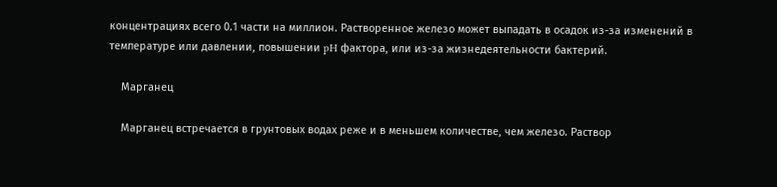концентрациях всего 0.1 части на миллион. Растворенное железо может выпадать в осадок из-за изменений в температуре или давлении, повышении pH фактора, или из-за жизнедеятельности бактерий.

    Марганец

    Марганец встречается в грунтовых водах реже и в меньшем количестве, чем железо. Раствор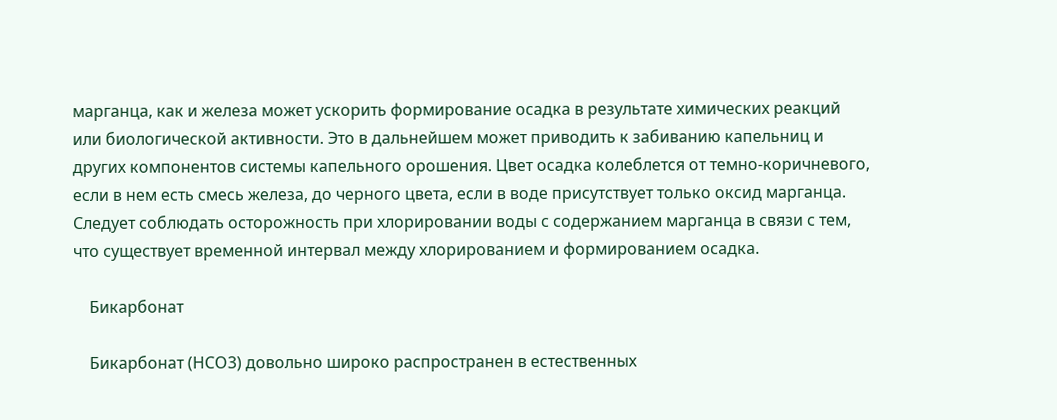марганца, как и железа может ускорить формирование осадка в результате химических реакций или биологической активности. Это в дальнейшем может приводить к забиванию капельниц и других компонентов системы капельного орошения. Цвет осадка колеблется от темно-коричневого, если в нем есть смесь железа, до черного цвета, если в воде присутствует только оксид марганца. Следует соблюдать осторожность при хлорировании воды с содержанием марганца в связи с тем, что существует временной интервал между хлорированием и формированием осадка.

    Бикарбонат

    Бикарбонат (HCO3) довольно широко распространен в естественных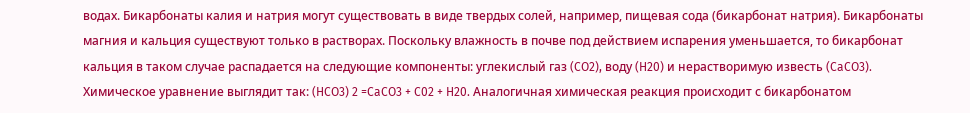водах. Бикарбонаты калия и натрия могут существовать в виде твердых солей, например, пищевая сода (бикарбонат натрия). Бикарбонаты магния и кальция существуют только в растворах. Поскольку влажность в почве под действием испарения уменьшается, то бикарбонат кальция в таком случае распадается на следующие компоненты: углекислый газ (CO2), воду (H20) и нерастворимую известь (CaCO3). Химическое уравнение выглядит так: (HCO3) 2 =CaCO3 + C02 + H20. Аналогичная химическая реакция происходит с бикарбонатом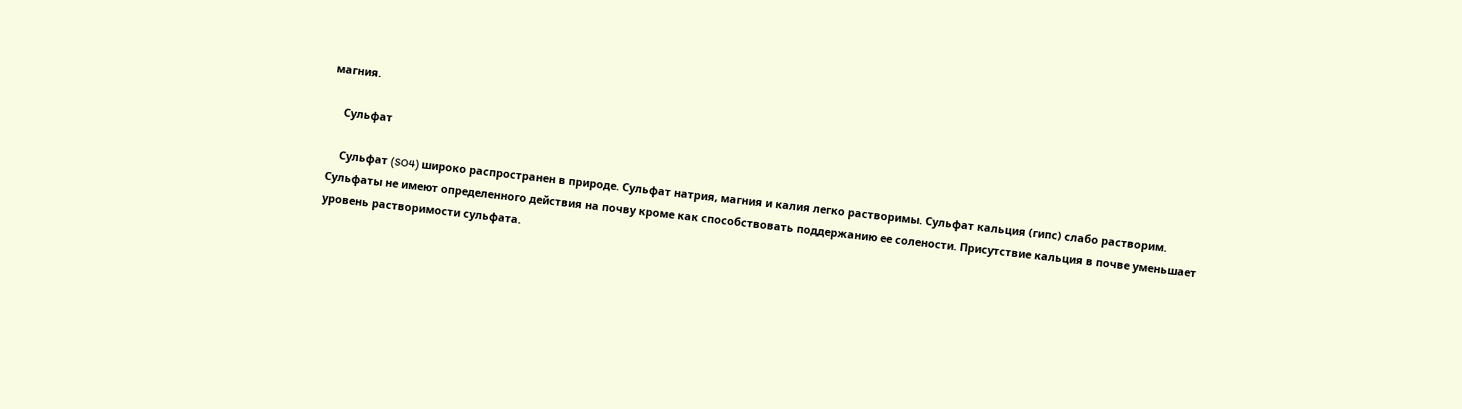магния.

    Сульфат

    Сульфат (SO4) широко распространен в природе. Сульфат натрия, магния и калия легко растворимы. Сульфат кальция (гипс) слабо растворим. Сульфаты не имеют определенного действия на почву кроме как способствовать поддержанию ее солености. Присутствие кальция в почве уменьшает уровень растворимости сульфата.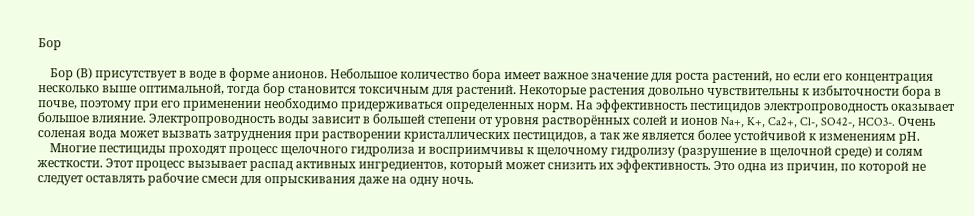Бор

    Бор (В) присутствует в воде в форме анионов. Небольшое количество бора имеет важное значение для роста растений, но если его концентрация несколько выше оптимальной, тогда бор становится токсичным для растений. Некоторые растения довольно чувствительны к избыточности бора в почве, поэтому при его применении необходимо придерживаться определенных норм. На эффективность пестицидов электропроводность оказывает большое влияние. Электропроводность воды зависит в большей степени от уровня растворённых солей и ионов Na+, K+, Ca2+, Cl-, SO42-, HCO3-. Очень соленая вода может вызвать затруднения при растворении кристаллических пестицидов, а так же является более устойчивой к изменениям рН.
    Многие пестициды проходят процесс щелочного гидролиза и восприимчивы к щелочному гидролизу (разрушение в щелочной среде) и солям жесткости. Этот процесс вызывает распад активных ингредиентов, который может снизить их эффективность. Это одна из причин, по которой не следует оставлять рабочие смеси для опрыскивания даже на одну ночь.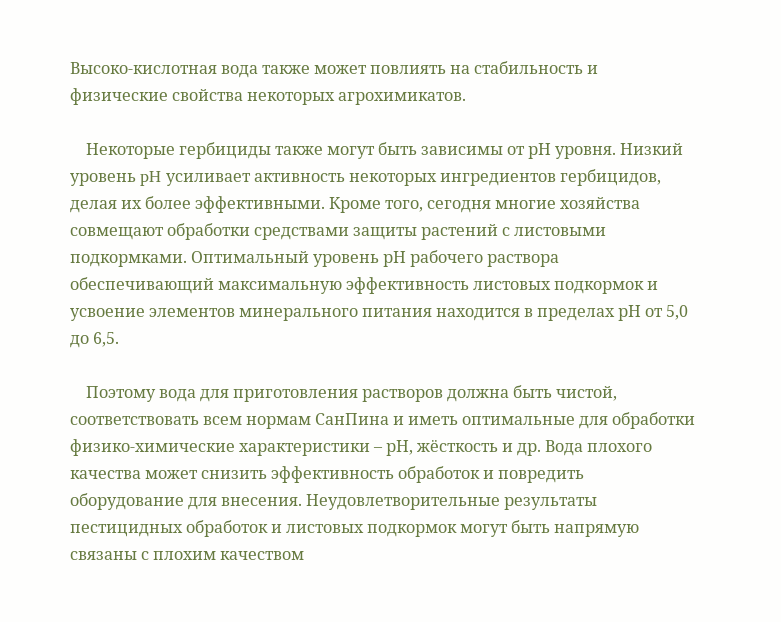Высоко-кислотная вода также может повлиять на стабильность и физические свойства некоторых агрохимикатов.

    Некоторые гербициды также могут быть зависимы от рН уровня. Низкий уровень pH усиливает активность некоторых ингредиентов гербицидов, делая их более эффективными. Кроме того, сегодня многие хозяйства совмещают обработки средствами защиты растений с листовыми подкормками. Оптимальный уровень рН рабочего раствора обеспечивающий максимальную эффективность листовых подкормок и усвоение элементов минерального питания находится в пределах рН от 5,0 до 6,5.

    Поэтому вода для приготовления растворов должна быть чистой, соответствовать всем нормам СанПина и иметь оптимальные для обработки физико-химические характеристики – рН, жёсткость и др. Вода плохого качества может снизить эффективность обработок и повредить оборудование для внесения. Неудовлетворительные результаты пестицидных обработок и листовых подкормок могут быть напрямую связаны с плохим качеством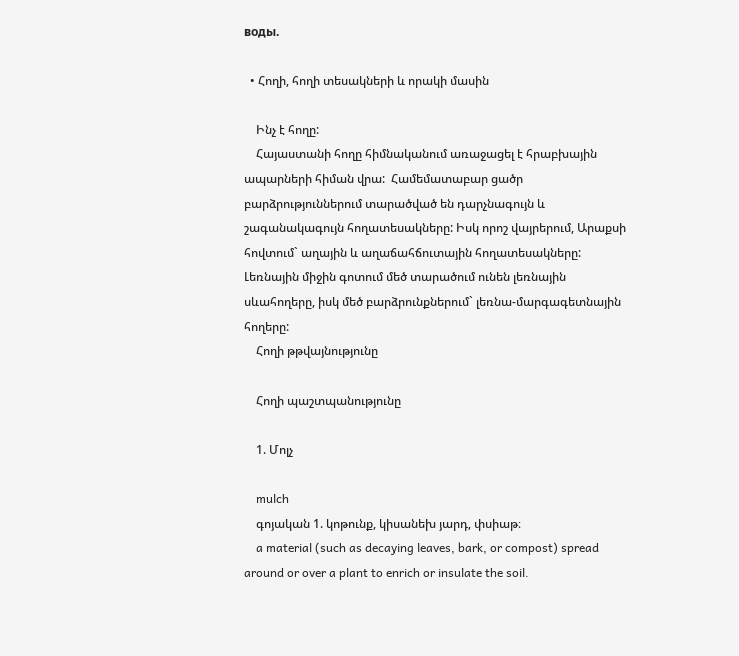воды.

  • Հողի, հողի տեսակների և որակի մասին

    Ինչ է հողը:
    Հայաստանի հողը հիմնականում առաջացել է հրաբխային ապարների հիման վրա:  Համեմատաբար ցածր բարձրություններում տարածված են դարչնագույն և շագանակագույն հողատեսակները: Իսկ որոշ վայրերում, Արաքսի հովտում` աղային և աղաճահճուտային հողատեսակները: Լեռնային միջին գոտում մեծ տարածում ունեն լեռնային սևահողերը, իսկ մեծ բարձրունքներում` լեռնա-մարգագետնային հողերը:
    Հողի թթվայնությունը

    Հողի պաշտպանությունը

    1. Մոլչ

    mulch
    գոյական 1. կոթունք, կիսանեխ յարդ, փսիաթ։
    a material (such as decaying leaves, bark, or compost) spread around or over a plant to enrich or insulate the soil.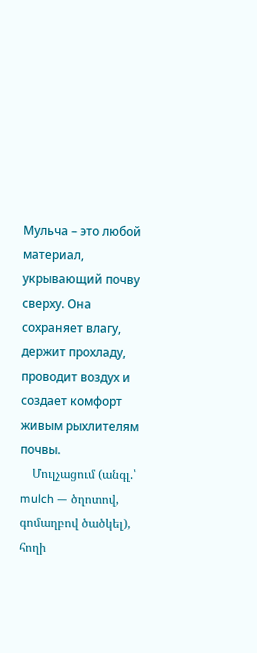Мульча – это любой материал, укрывающий почву сверху. Она сохраняет влагу, держит прохладу, проводит воздух и создает комфорт живым рыхлителям почвы.
    Մուլչացում (անգլ.՝ mulch — ծղոտով, գոմաղբով ծածկել), հողի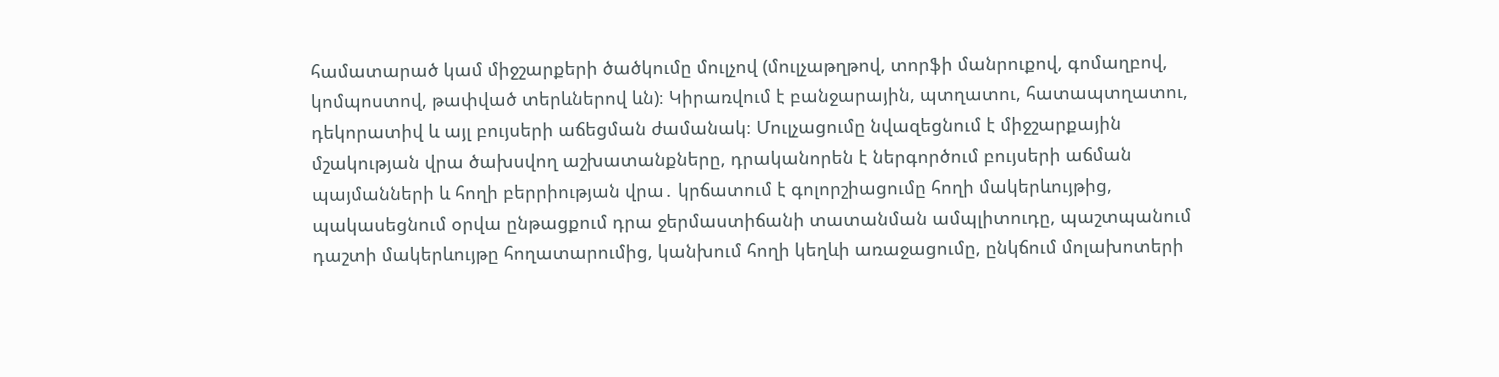համատարած կամ միջշարքերի ծածկումը մուլչով (մուլչաթղթով, տորֆի մանրուքով, գոմաղբով, կոմպոստով, թափված տերևներով ևն)։ Կիրառվում է բանջարային, պտղատու, հատապտղատու, դեկորատիվ և այլ բույսերի աճեցման ժամանակ։ Մուլչացումը նվազեցնում է միջշարքային մշակության վրա ծախսվող աշխատանքները, դրականորեն է ներգործում բույսերի աճման պայմանների և հողի բերրիության վրա․ կրճատում է գոլորշիացումը հողի մակերևույթից, պակասեցնում օրվա ընթացքում դրա ջերմաստիճանի տատանման ամպլիտուդը, պաշտպանում դաշտի մակերևույթը հողատարումից, կանխում հողի կեղևի առաջացումը, ընկճում մոլախոտերի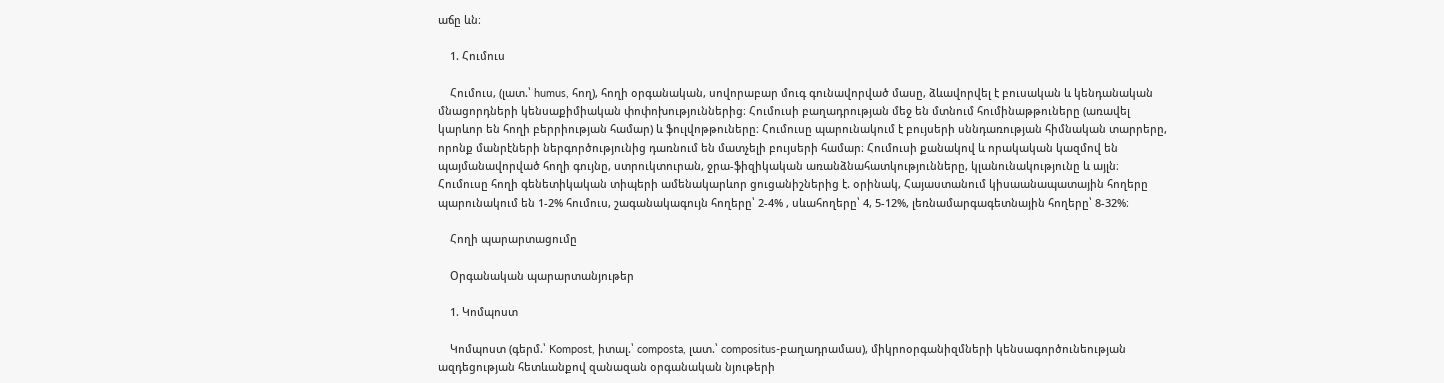աճը ևն։

    1. Հումուս

    Հումուս, (լատ.՝ humus, հող), հողի օրգանական, սովորաբար մուգ գունավորված մասը, ձևավորվել է բուսական և կենդանական մնացորդների կենսաքիմիական փոփոխություններից։ Հումուսի բաղադրության մեջ են մտնում հումինաթթուները (առավել կարևոր են հողի բերրիության համար) և ֆուլվոթթուները։ Հումուսը պարունակում է բույսերի սննդառության հիմնական տարրերը, որոնք մանրէների ներգործությունից դառնում են մատչելի բույսերի համար։ Հումուսի քանակով և որակական կազմով են պայմանավորված հողի գույնը, ստրուկտուրան, ջրա-ֆիզիկական առանձնահատկությունները, կլանունակությունը և այլն։ Հումուսը հողի գենետիկական տիպերի ամենակարևոր ցուցանիշներից է. օրինակ, Հայաստանում կիսաանապատային հողերը պարունակում են 1-2% հումուս, շագանակագույն հողերը՝ 2-4% , սևահողերը՝ 4, 5-12%, լեռնամարգագետնային հողերը՝ 8-32%։

    Հողի պարարտացումը

    Օրգանական պարարտանյութեր

    1. Կոմպոստ

    Կոմպոստ (գերմ.՝ Kompost, իտալ.՝ composta, լատ.՝ compositus-բաղադրամաս), միկրոօրգանիզմների կենսագործունեության ազդեցության հետևանքով զանազան օրգանական նյութերի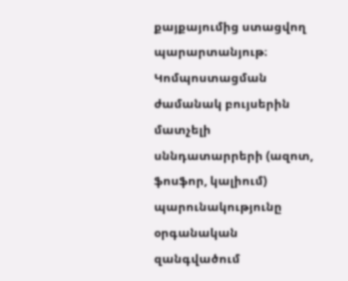քայքայումից ստացվող պարարտանյութ։ Կոմպոստացման ժամանակ բույսերին մատչելի սննդատարրերի (ազոտ, ֆոսֆոր, կալիում) պարունակությունը օրգանական զանգվածում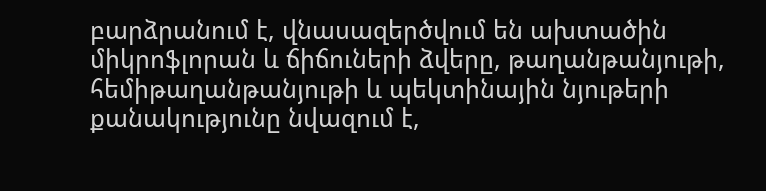բարձրանում է, վնասազերծվում են ախտածին միկրոֆլորան և ճիճուների ձվերը, թաղանթանյութի, հեմիթաղանթանյութի և պեկտինային նյութերի քանակությունը նվազում է,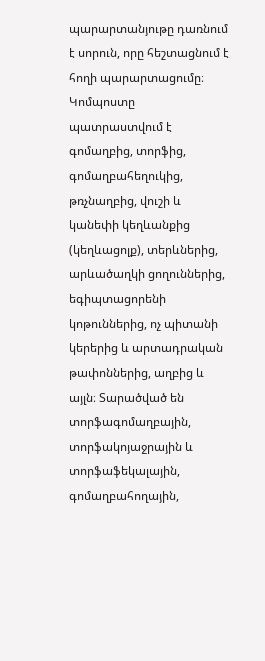պարարտանյութը դառնում է սորուն, որը հեշտացնում է հողի պարարտացումը։ Կոմպոստը պատրաստվում է գոմաղբից, տորֆից, գոմաղբահեղուկից, թռչնաղբից, վուշի և կանեփի կեղևանքից (կեղևացոլք), տերևներից, արևածաղկի ցողուններից, եգիպտացորենի կոթուններից, ոչ պիտանի կերերից և արտադրական թափոններից, աղբից և այլն։ Տարածված են տորֆագոմաղբային, տորֆակոյաջրային և տորֆաֆեկալային, գոմաղբահողային,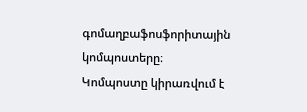գոմաղբաֆոսֆորիտային կոմպոստերը։ Կոմպոստը կիրառվում է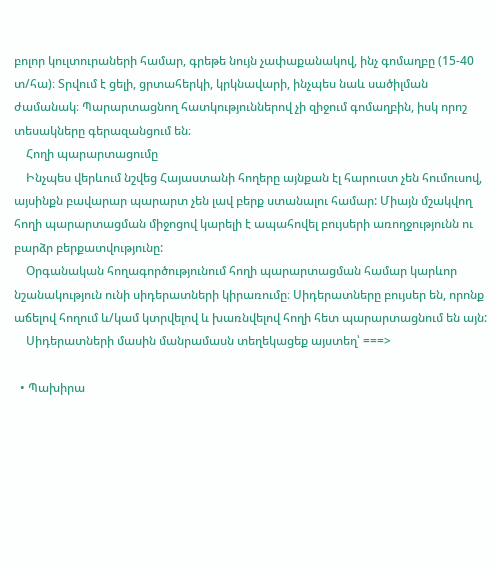բոլոր կուլտուրաների համար, գրեթե նույն չափաքանակով, ինչ գոմաղբը (15-40 տ/հա)։ Տրվում է ցելի, ցրտահերկի, կրկնավարի, ինչպես նաև սածիլման ժամանակ։ Պարարտացնող հատկություններով չի զիջում գոմաղբին, իսկ որոշ տեսակները գերազանցում են։
    Հողի պարարտացումը
    Ինչպես վերևում նշվեց Հայաստանի հողերը այնքան էլ հարուստ չեն հումուսով, այսինքն բավարար պարարտ չեն լավ բերք ստանալու համար: Միայն մշակվող հողի պարարտացման միջոցով կարելի է ապահովել բույսերի առողջությունն ու բարձր բերքատվությունը:
    Օրգանական հողագործությունում հողի պարարտացման համար կարևոր նշանակություն ունի սիդերատների կիրառումը։ Սիդերատները բույսեր են, որոնք աճելով հողում և/կամ կտրվելով և խառնվելով հողի հետ պարարտացնում են այն:
    Սիդերատների մասին մանրամասն տեղեկացեք այստեղ՝ ===>

  • Պախիրա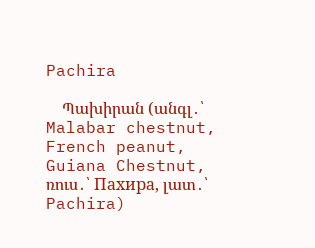Pachira

    Պախիրան (անգլ․՝ Malabar chestnut, French peanut, Guiana Chestnut, ռուս․՝ Пахира, լատ․՝ Pachira)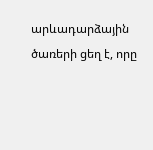արևադարձային ծառերի ցեղ է, որը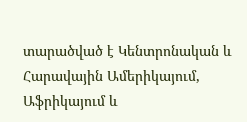տարածված է Կենտրոնական և Հարավային Ամերիկայում, Աֆրիկայում և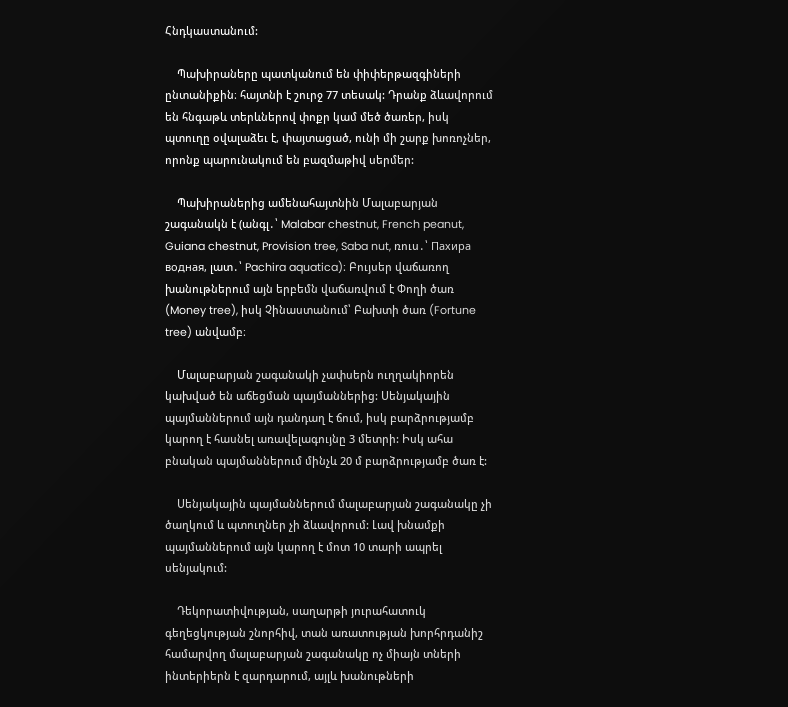Հնդկաստանում:

    Պախիրաները պատկանում են փիփերթազգիների ընտանիքին։ հայտնի է շուրջ 77 տեսակ: Դրանք ձևավորում են հնգաթև տերևներով փոքր կամ մեծ ծառեր, իսկ պտուղը օվալաձեւ է, փայտացած, ունի մի շարք խոռոչներ, որոնք պարունակում են բազմաթիվ սերմեր:

    Պախիրաներից ամենահայտնին Մալաբարյան շագանակն է (անգլ․՝ Malabar chestnut, French peanut, Guiana chestnut, Provision tree, Saba nut, ռուս․՝ Пахира водная, լատ․՝ Pachira aquatica)։ Բույսեր վաճառող խանութներում այն երբեմն վաճառվում է Փողի ծառ (Money tree), իսկ Չինաստանում՝ Բախտի ծառ (Fortune tree) անվամբ։

    Մալաբարյան շագանակի չափսերն ուղղակիորեն կախված են աճեցման պայմաններից: Սենյակային պայմաններում այն դանդաղ է ճում, իսկ բարձրությամբ կարող է հասնել առավելագույնը 3 մետրի: Իսկ ահա բնական պայմաններում մինչև 20 մ բարձրությամբ ծառ է:

    Սենյակային պայմաններում մալաբարյան շագանակը չի ծաղկում և պտուղներ չի ձևավորում: Լավ խնամքի պայմաններում այն կարող է մոտ 10 տարի ապրել սենյակում:

    Դեկորատիվության, սաղարթի յուրահատուկ գեղեցկության շնորհիվ, տան առատության խորհրդանիշ համարվող մալաբարյան շագանակը ոչ միայն տների ինտերիերն է զարդարում, այլև խանութների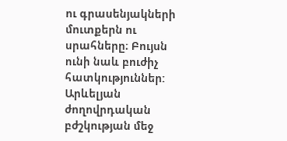ու գրասենյակների մուտքերն ու սրահները։ Բույսն ունի նաև բուժիչ հատկություններ: Արևելյան ժողովրդական բժշկության մեջ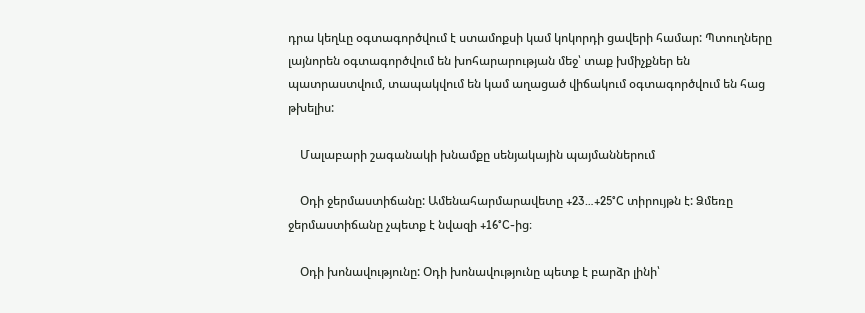դրա կեղևը օգտագործվում է ստամոքսի կամ կոկորդի ցավերի համար: Պտուղները լայնորեն օգտագործվում են խոհարարության մեջ՝ տաք խմիչքներ են պատրաստվում, տապակվում են կամ աղացած վիճակում օգտագործվում են հաց թխելիս:

    Մալաբարի շագանակի խնամքը սենյակային պայմաններում

    Օդի ջերմաստիճանը: Ամենահարմարավետը +23…+25°C տիրույթն է: Ձմեռը ջերմաստիճանը չպետք է նվազի +16°C-ից։

    Օդի խոնավությունը: Օդի խոնավությունը պետք է բարձր լինի՝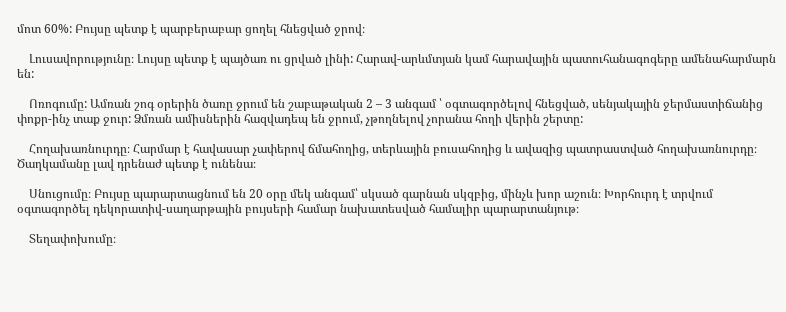մոտ 60%: Բույսը պետք է պարբերաբար ցողել հնեցված ջրով։

    Լուսավորությունը։ Լույսը պետք է պայծառ ու ցրված լինի: Հարավ-արևմտյան կամ հարավային պատուհանագոգերը ամենահարմարն են:

    Ոռոգումը: Ամռան շոգ օրերին ծառը ջրում են շաբաթական 2 – 3 անգամ ՝ օգտագործելով հնեցված, սենյակային ջերմաստիճանից փոքր-ինչ տաք ջուր: Ձմռան ամիսներին հազվադեպ են ջրում, չթողնելով չորանա հողի վերին շերտը:

    Հողախառնուրդը։ Հարմար է հավասար չափերով ճմահողից, տերևային բուսահողից և ավազից պատրաստված հողախառնուրդը։ Ծաղկամանը լավ դրենաժ պետք է ունենա։

    Սնուցումը։ Բույսը պարարտացնում են 20 օրը մեկ անգամ՝ սկսած գարնան սկզբից, մինչև խոր աշուն։ Խորհուրդ է տրվում օգտագործել դեկորատիվ-սաղարթային բույսերի համար նախատեսված համալիր պարարտանյութ։

    Տեղափոխումը։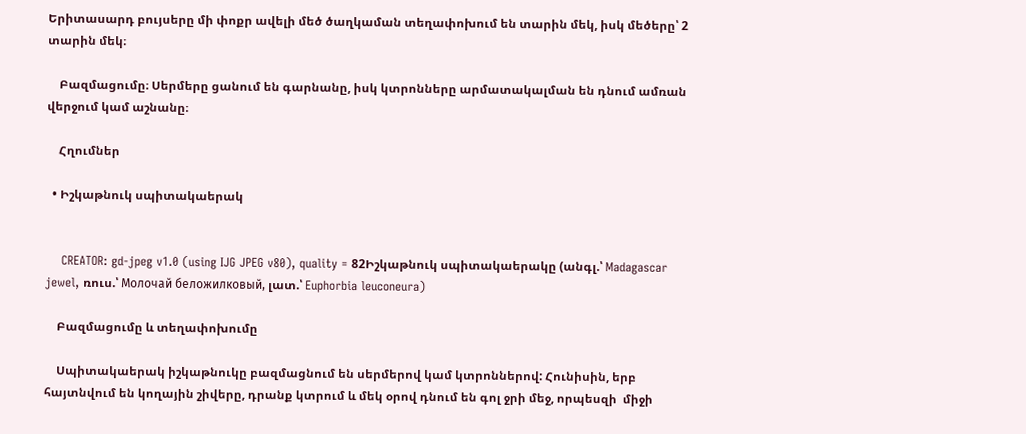Երիտասարդ բույսերը մի փոքր ավելի մեծ ծաղկաման տեղափոխում են տարին մեկ, իսկ մեծերը՝ 2 տարին մեկ։

    Բազմացումը։ Սերմերը ցանում են գարնանը, իսկ կտրոնները արմատակալման են դնում ամռան վերջում կամ աշնանը։

    Հղումներ

  • Իշկաթնուկ սպիտակաերակ


    CREATOR: gd-jpeg v1.0 (using IJG JPEG v80), quality = 82Իշկաթնուկ սպիտակաերակը (անգլ.՝ Madagascar jewel, ռուս.՝ Молочай беложилковый, լատ.՝ Euphorbia leuconeura)

    Բազմացումը և տեղափոխումը

    Սպիտակաերակ իշկաթնուկը բազմացնում են սերմերով կամ կտրոններով: Հունիսին, երբ հայտնվում են կողային շիվերը, դրանք կտրում և մեկ օրով դնում են գոլ ջրի մեջ, որպեսզի  միջի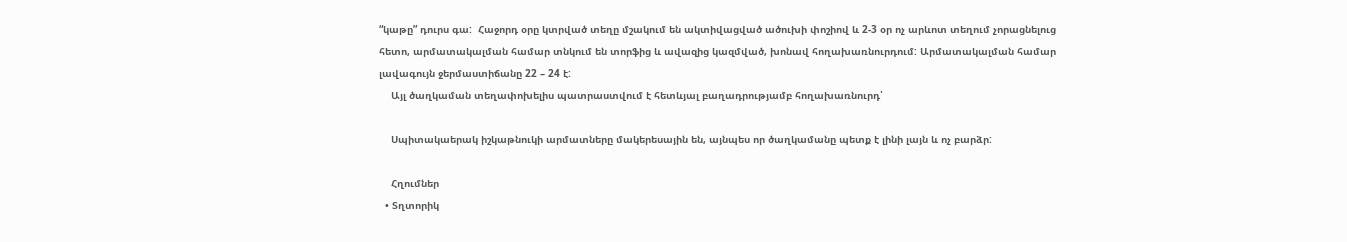“կաթը” դուրս գա:  Հաջորդ օրը կտրված տեղը մշակում են ակտիվացված ածուխի փոշիով և 2-3 օր ոչ արևոտ տեղում չորացնելուց հետո, արմատակալման համար տնկում են տորֆից և ավազից կազմված, խոնավ հողախառնուրդում: Արմատակալման համար լավագույն ջերմաստիճանը 22 – 24 է:
    Այլ ծաղկաման տեղափոխելիս պատրաստվում է հետևյալ բաղադրությամբ հողախառնուրդ՝

    Սպիտակաերակ իշկաթնուկի արմատները մակերեսային են, այնպես որ ծաղկամանը պետք է լինի լայն և ոչ բարձր:

    Հղումներ
  • Տղտորիկ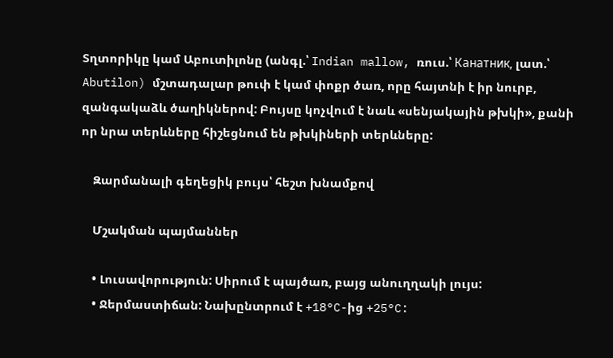Տղտորիկը կամ Աբուտիլոնը (անգլ.՝ Indian mallow, ռուս.՝ Канатник, լատ.՝ Abutilon) մշտադալար թուփ է կամ փոքր ծառ, որը հայտնի է իր նուրբ, զանգակաձև ծաղիկներով: Բույսը կոչվում է նաև «սենյակային թխկի», քանի որ նրա տերևները հիշեցնում են թխկիների տերևները:

    Զարմանալի գեղեցիկ բույս՝ հեշտ խնամքով

    Մշակման պայմաններ

    • Լուսավորություն: Սիրում է պայծառ, բայց անուղղակի լույս:
    • Ջերմաստիճան: Նախընտրում է +18°C-ից +25°C: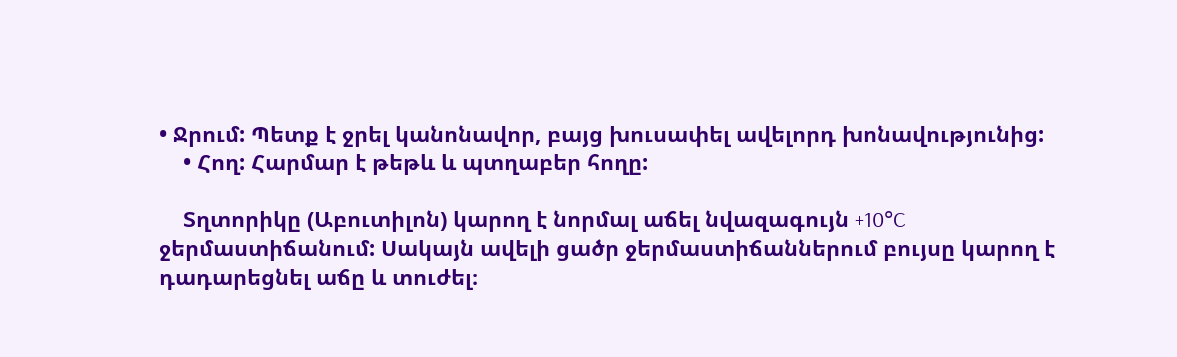• Ջրում: Պետք է ջրել կանոնավոր, բայց խուսափել ավելորդ խոնավությունից:
    • Հող: Հարմար է թեթև և պտղաբեր հողը:

    Տղտորիկը (Աբուտիլոն) կարող է նորմալ աճել նվազագույն +10°C ջերմաստիճանում: Սակայն ավելի ցածր ջերմաստիճաններում բույսը կարող է դադարեցնել աճը և տուժել։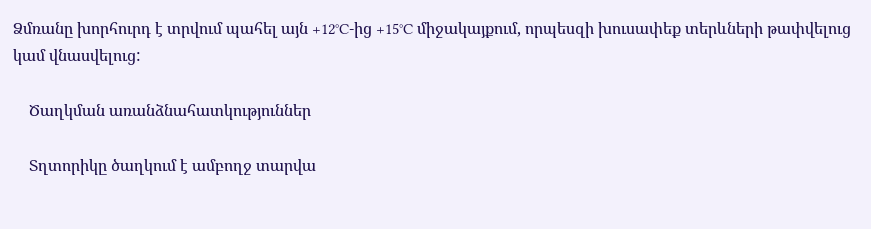Ձմռանը խորհուրդ է տրվում պահել այն +12°C-ից +15°C միջակայքում, որպեսզի խուսափեք տերևների թափվելուց կամ վնասվելուց:

    Ծաղկման առանձնահատկություններ

    Տղտորիկը ծաղկում է ամբողջ տարվա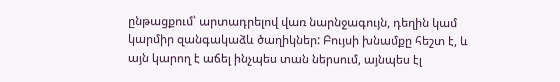ընթացքում՝ արտադրելով վառ նարնջագույն, դեղին կամ կարմիր զանգակաձև ծաղիկներ: Բույսի խնամքը հեշտ է, և այն կարող է աճել ինչպես տան ներսում, այնպես էլ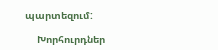պարտեզում:

    Խորհուրդներ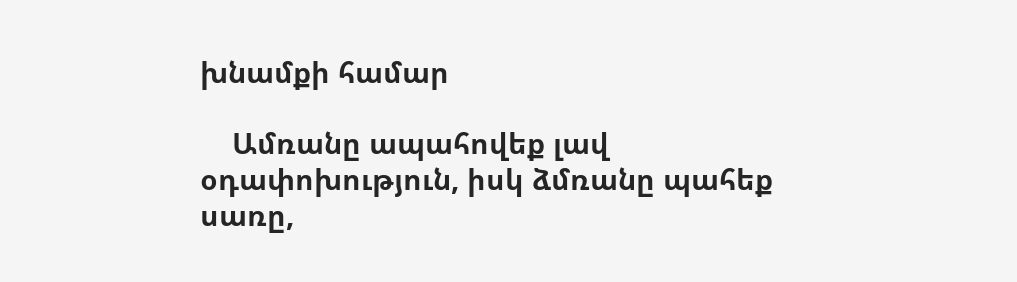խնամքի համար

    Ամռանը ապահովեք լավ օդափոխություն, իսկ ձմռանը պահեք սառը,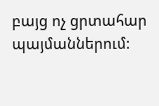բայց ոչ ցրտահար պայմաններում: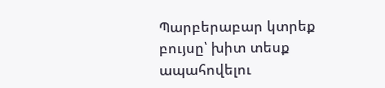Պարբերաբար կտրեք բույսը՝ խիտ տեսք ապահովելու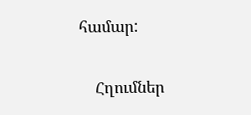համար:

    Հղումներ